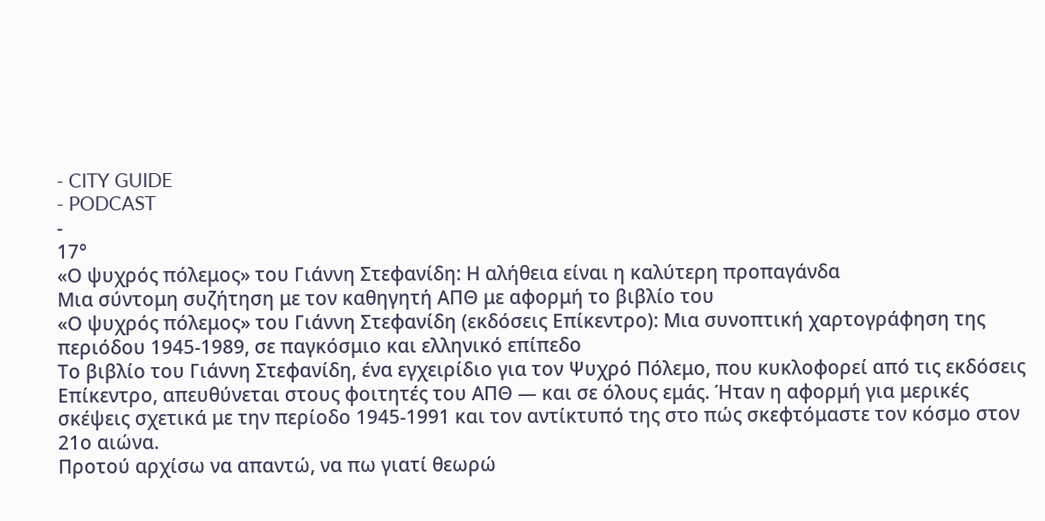- CITY GUIDE
- PODCAST
-
17°
«Ο ψυχρός πόλεμος» του Γιάννη Στεφανίδη: Η αλήθεια είναι η καλύτερη προπαγάνδα
Μια σύντομη συζήτηση με τον καθηγητή ΑΠΘ με αφορμή το βιβλίο του
«Ο ψυχρός πόλεμος» του Γιάννη Στεφανίδη (εκδόσεις Επίκεντρο): Μια συνοπτική χαρτογράφηση της περιόδου 1945-1989, σε παγκόσμιο και ελληνικό επίπεδο
Το βιβλίο του Γιάννη Στεφανίδη, ένα εγχειρίδιο για τον Ψυχρό Πόλεμο, που κυκλοφορεί από τις εκδόσεις Επίκεντρο, απευθύνεται στους φοιτητές του ΑΠΘ — και σε όλους εμάς. Ήταν η αφορμή για μερικές σκέψεις σχετικά με την περίοδο 1945-1991 και τον αντίκτυπό της στο πώς σκεφτόμαστε τον κόσμο στον 21ο αιώνα.
Προτού αρχίσω να απαντώ, να πω γιατί θεωρώ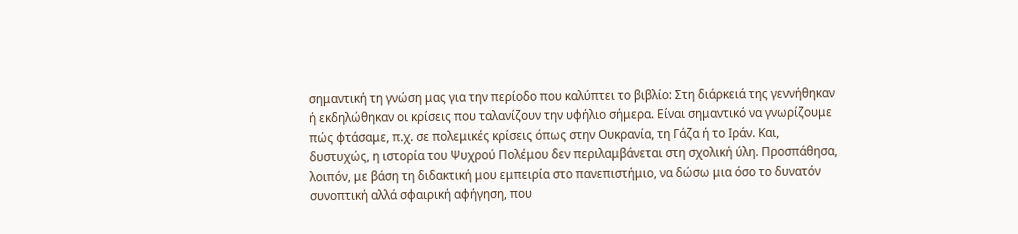σημαντική τη γνώση μας για την περίοδο που καλύπτει το βιβλίο: Στη διάρκειά της γεννήθηκαν ή εκδηλώθηκαν οι κρίσεις που ταλανίζουν την υφήλιο σήμερα. Είναι σημαντικό να γνωρίζουμε πώς φτάσαμε, π.χ. σε πολεμικές κρίσεις όπως στην Ουκρανία, τη Γάζα ή το Ιράν. Και, δυστυχώς, η ιστορία του Ψυχρού Πολέμου δεν περιλαμβάνεται στη σχολική ύλη. Προσπάθησα, λοιπόν, με βάση τη διδακτική μου εμπειρία στο πανεπιστήμιο, να δώσω μια όσο το δυνατόν συνοπτική αλλά σφαιρική αφήγηση, που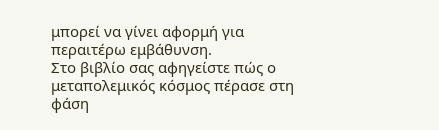μπορεί να γίνει αφορμή για περαιτέρω εμβάθυνση.
Στο βιβλίο σας αφηγείστε πώς ο μεταπολεμικός κόσμος πέρασε στη φάση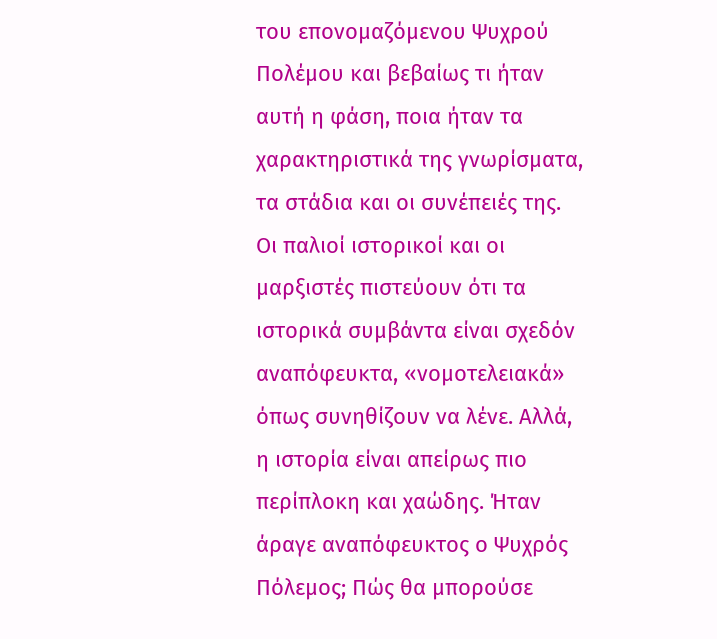του επονομαζόμενου Ψυχρού Πολέμου και βεβαίως τι ήταν αυτή η φάση, ποια ήταν τα χαρακτηριστικά της γνωρίσματα, τα στάδια και οι συνέπειές της. Οι παλιοί ιστορικοί και οι μαρξιστές πιστεύουν ότι τα ιστορικά συμβάντα είναι σχεδόν αναπόφευκτα, «νομοτελειακά» όπως συνηθίζουν να λένε. Αλλά, η ιστορία είναι απείρως πιο περίπλοκη και χαώδης. Ήταν άραγε αναπόφευκτος ο Ψυχρός Πόλεμος; Πώς θα μπορούσε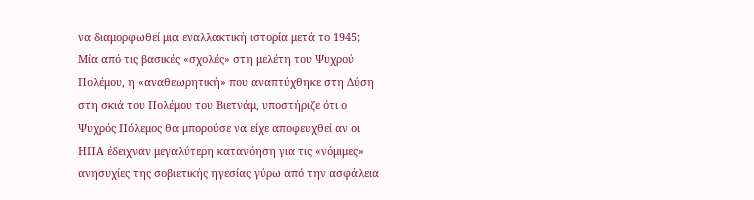να διαμορφωθεί μια εναλλακτική ιστορία μετά το 1945;
Μία από τις βασικές «σχολές» στη μελέτη του Ψυχρού Πολέμου, η «αναθεωρητική» που αναπτύχθηκε στη Δύση στη σκιά του Πολέμου του Βιετνάμ, υποστήριζε ότι ο Ψυχρός Πόλεμος θα μπορούσε να είχε αποφευχθεί αν οι ΗΠΑ έδειχναν μεγαλύτερη κατανόηση για τις «νόμιμες» ανησυχίες της σοβιετικής ηγεσίας γύρω από την ασφάλεια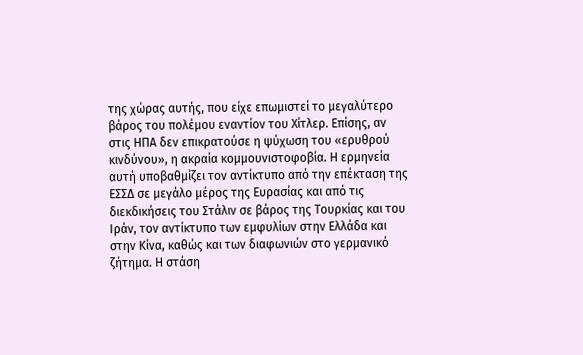της χώρας αυτής, που είχε επωμιστεί το μεγαλύτερο βάρος του πολέμου εναντίον του Χίτλερ. Επίσης, αν στις ΗΠΑ δεν επικρατούσε η ψύχωση του «ερυθρού κινδύνου», η ακραία κομμουνιστοφοβία. Η ερμηνεία αυτή υποβαθμίζει τον αντίκτυπο από την επέκταση της ΕΣΣΔ σε μεγάλο μέρος της Ευρασίας και από τις διεκδικήσεις του Στάλιν σε βάρος της Τουρκίας και του Ιράν, τον αντίκτυπο των εμφυλίων στην Ελλάδα και στην Κίνα, καθώς και των διαφωνιών στο γερμανικό ζήτημα. Η στάση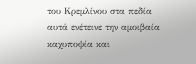του Κρεμλίνου στα πεδία αυτά ενέτεινε την αμοιβαία καχυποψία και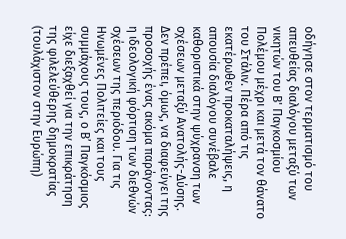οδήγησε στον τερματισμό του απευθείας διαλόγου μεταξύ των νικητών του Β' Παγκοσμίου Πολέμου μέχρι και μετά τον θάνατο του Στάλιν. Πέρα από τις εκατέρωθεν προκαταλήψεις, η απουσία διαλόγου συνέβαλε καθοριστικά στην ψύχρανση των σχέσεων μεταξύ Ανατολής-Δύσης. Δεν πρέπει, όμως, να διαφεύγει της προσοχής ένας ακόμα παράγοντας: η ιδεολογική φόρτιση των διεθνών σχέσεων της περιόδου. Για τις Ηνωμένες Πολιτείες και τους συμμάχους τους, ο Β’ Παγκόσμιος είχε διεξαχθεί για την επικράτηση της φιλελεύθερης δημοκρατίας (τουλάχιστον στην Ευρώπη)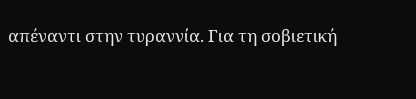απέναντι στην τυραννία. Για τη σοβιετική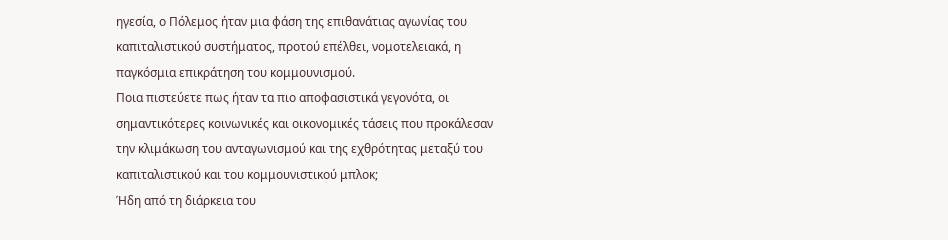ηγεσία, ο Πόλεμος ήταν μια φάση της επιθανάτιας αγωνίας του καπιταλιστικού συστήματος, προτού επέλθει, νομοτελειακά, η παγκόσμια επικράτηση του κομμουνισμού.
Ποια πιστεύετε πως ήταν τα πιο αποφασιστικά γεγονότα, οι σημαντικότερες κοινωνικές και οικονομικές τάσεις που προκάλεσαν την κλιμάκωση του ανταγωνισμού και της εχθρότητας μεταξύ του καπιταλιστικού και του κομμουνιστικού μπλοκ;
Ήδη από τη διάρκεια του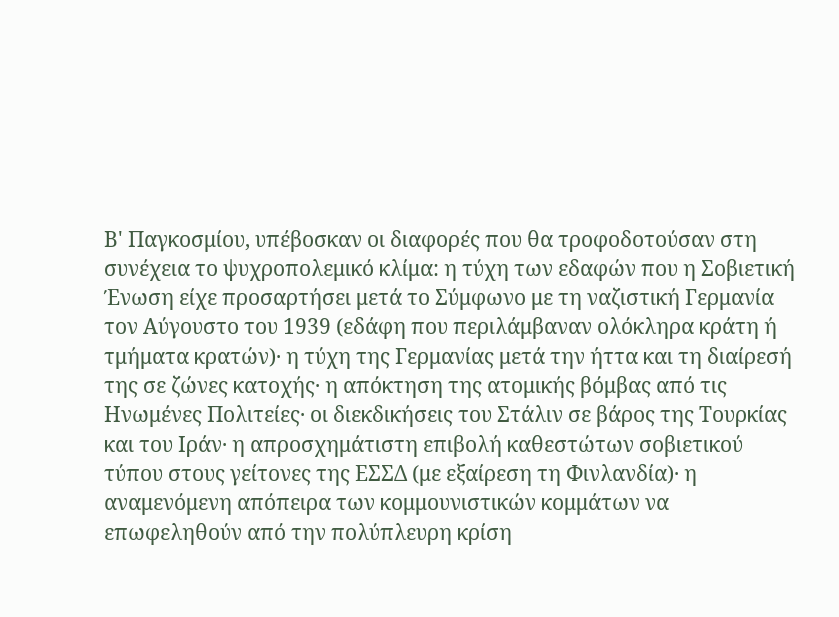Β' Παγκοσμίου, υπέβοσκαν οι διαφορές που θα τροφοδοτούσαν στη συνέχεια το ψυχροπολεμικό κλίμα: η τύχη των εδαφών που η Σοβιετική Ένωση είχε προσαρτήσει μετά το Σύμφωνο με τη ναζιστική Γερμανία τον Αύγουστο του 1939 (εδάφη που περιλάμβαναν ολόκληρα κράτη ή τμήματα κρατών)· η τύχη της Γερμανίας μετά την ήττα και τη διαίρεσή της σε ζώνες κατοχής· η απόκτηση της ατομικής βόμβας από τις Ηνωμένες Πολιτείες· οι διεκδικήσεις του Στάλιν σε βάρος της Τουρκίας και του Ιράν· η απροσχημάτιστη επιβολή καθεστώτων σοβιετικού τύπου στους γείτονες της ΕΣΣΔ (με εξαίρεση τη Φινλανδία)· η αναμενόμενη απόπειρα των κομμουνιστικών κομμάτων να επωφεληθούν από την πολύπλευρη κρίση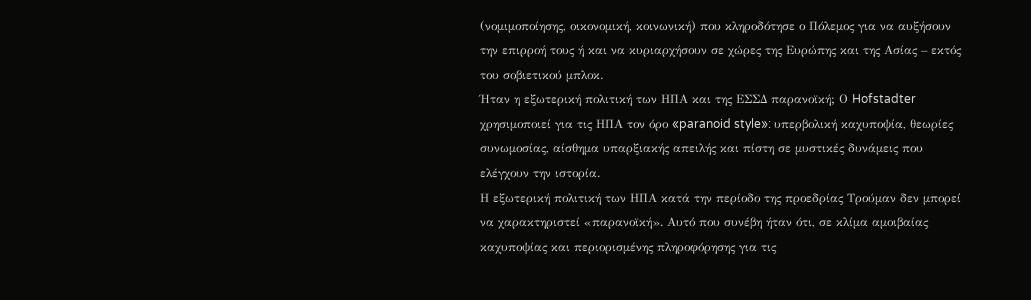(νομιμοποίησης, οικονομική, κοινωνική) που κληροδότησε ο Πόλεμος για να αυξήσουν την επιρροή τους ή και να κυριαρχήσουν σε χώρες της Ευρώπης και της Ασίας – εκτός του σοβιετικού μπλοκ.
Ήταν η εξωτερική πολιτική των ΗΠΑ και της ΕΣΣΔ παρανοϊκή; Ο Hofstadter χρησιμοποιεί για τις ΗΠΑ τον όρο «paranoid style»: υπερβολική καχυποψία, θεωρίες συνωμοσίας, αίσθημα υπαρξιακής απειλής και πίστη σε μυστικές δυνάμεις που ελέγχουν την ιστορία.
Η εξωτερική πολιτική των ΗΠΑ κατά την περίοδο της προεδρίας Tρούμαν δεν μπορεί να χαρακτηριστεί «παρανοϊκή». Αυτό που συνέβη ήταν ότι, σε κλίμα αμοιβαίας καχυποψίας και περιορισμένης πληροφόρησης για τις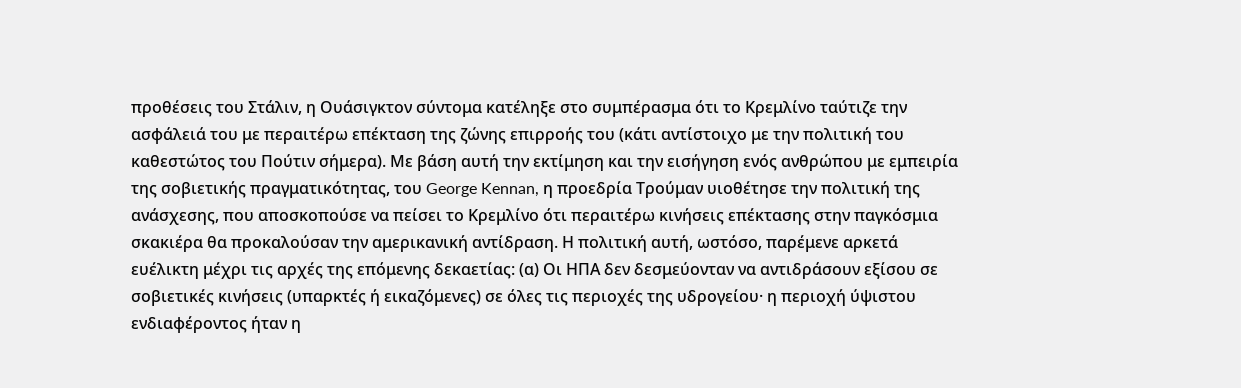προθέσεις του Στάλιν, η Ουάσιγκτον σύντομα κατέληξε στο συμπέρασμα ότι το Κρεμλίνο ταύτιζε την ασφάλειά του με περαιτέρω επέκταση της ζώνης επιρροής του (κάτι αντίστοιχο με την πολιτική του καθεστώτος του Πούτιν σήμερα). Με βάση αυτή την εκτίμηση και την εισήγηση ενός ανθρώπου με εμπειρία της σοβιετικής πραγματικότητας, του George Kennan, η προεδρία Tρούμαν υιοθέτησε την πολιτική της ανάσχεσης, που αποσκοπούσε να πείσει το Κρεμλίνο ότι περαιτέρω κινήσεις επέκτασης στην παγκόσμια σκακιέρα θα προκαλούσαν την αμερικανική αντίδραση. Η πολιτική αυτή, ωστόσο, παρέμενε αρκετά ευέλικτη μέχρι τις αρχές της επόμενης δεκαετίας: (α) Οι ΗΠΑ δεν δεσμεύονταν να αντιδράσουν εξίσου σε σοβιετικές κινήσεις (υπαρκτές ή εικαζόμενες) σε όλες τις περιοχές της υδρογείου· η περιοχή ύψιστου ενδιαφέροντος ήταν η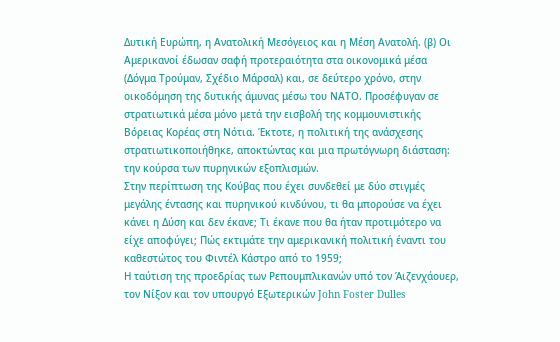Δυτική Ευρώπη, η Ανατολική Μεσόγειος και η Μέση Ανατολή. (β) Οι Αμερικανοί έδωσαν σαφή προτεραιότητα στα οικονομικά μέσα (Δόγμα Τρούμαν, Σχέδιο Μάρσαλ) και, σε δεύτερο χρόνο, στην οικοδόμηση της δυτικής άμυνας μέσω του ΝΑΤΟ. Προσέφυγαν σε στρατιωτικά μέσα μόνο μετά την εισβολή της κομμουνιστικής Βόρειας Κορέας στη Νότια. Έκτοτε, η πολιτική της ανάσχεσης στρατιωτικοποιήθηκε, αποκτώντας και μια πρωτόγνωρη διάσταση: την κούρσα των πυρηνικών εξοπλισμών.
Στην περίπτωση της Κούβας που έχει συνδεθεί με δύο στιγμές μεγάλης έντασης και πυρηνικού κινδύνου, τι θα μπορούσε να έχει κάνει η Δύση και δεν έκανε; Τι έκανε που θα ήταν προτιμότερο να είχε αποφύγει; Πώς εκτιμάτε την αμερικανική πολιτική έναντι του καθεστώτος του Φιντέλ Κάστρο από το 1959;
Η ταύτιση της προεδρίας των Ρεπουμπλικανών υπό τον Άιζενχάουερ, τον Nίξον και τον υπουργό Εξωτερικών John Foster Dulles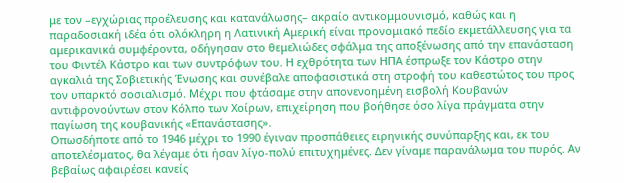με τον –εγχώριας προέλευσης και κατανάλωσης– ακραίο αντικομμουνισμό, καθώς και η παραδοσιακή ιδέα ότι ολόκληρη η Λατινική Αμερική είναι προνομιακό πεδίο εκμετάλλευσης για τα αμερικανικά συμφέροντα, οδήγησαν στο θεμελιώδες σφάλμα της αποξένωσης από την επανάσταση του Φιντέλ Κάστρο και των συντρόφων του. Η εχθρότητα των ΗΠΑ έσπρωξε τον Κάστρο στην αγκαλιά της Σοβιετικής Ένωσης και συνέβαλε αποφασιστικά στη στροφή του καθεστώτος του προς τον υπαρκτό σοσιαλισμό. Μέχρι που φτάσαμε στην απονενοημένη εισβολή Κουβανών αντιφρονούντων στον Κόλπο των Χοίρων, επιχείρηση που βοήθησε όσο λίγα πράγματα στην παγίωση της κουβανικής «Επανάστασης».
Οπωσδήποτε από το 1946 μέχρι το 1990 έγιναν προσπάθειες ειρηνικής συνύπαρξης και, εκ του αποτελέσματος, θα λέγαμε ότι ήσαν λίγο-πολύ επιτυχημένες. Δεν γίναμε παρανάλωμα του πυρός. Αν βεβαίως αφαιρέσει κανείς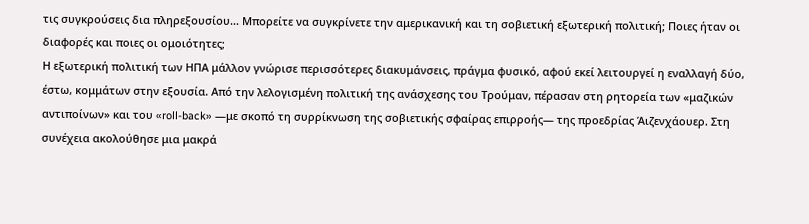τις συγκρούσεις δια πληρεξουσίου... Μπορείτε να συγκρίνετε την αμερικανική και τη σοβιετική εξωτερική πολιτική; Ποιες ήταν οι διαφορές και ποιες οι ομοιότητες;
Η εξωτερική πολιτική των ΗΠΑ μάλλον γνώρισε περισσότερες διακυμάνσεις, πράγμα φυσικό, αφού εκεί λειτουργεί η εναλλαγή δύο, έστω, κομμάτων στην εξουσία. Από την λελογισμένη πολιτική της ανάσχεσης του Tρούμαν, πέρασαν στη ρητορεία των «μαζικών αντιποίνων» και του «roll-back» —με σκοπό τη συρρίκνωση της σοβιετικής σφαίρας επιρροής— της προεδρίας Άιζενχάουερ. Στη συνέχεια ακολούθησε μια μακρά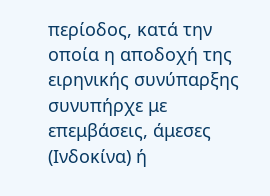περίοδος, κατά την οποία η αποδοχή της ειρηνικής συνύπαρξης συνυπήρχε με επεμβάσεις, άμεσες (Ινδοκίνα) ή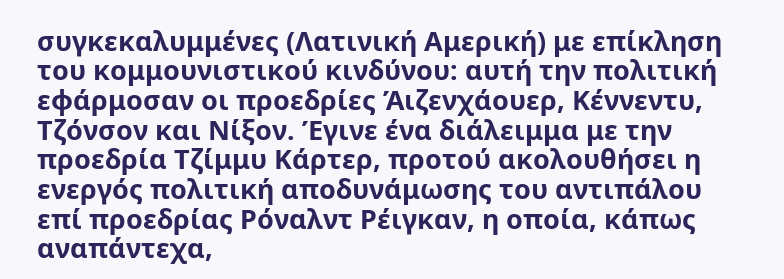συγκεκαλυμμένες (Λατινική Αμερική) με επίκληση του κομμουνιστικού κινδύνου: αυτή την πολιτική εφάρμοσαν οι προεδρίες Άιζενχάουερ, Κέννεντυ, Τζόνσον και Nίξον. Έγινε ένα διάλειμμα με την προεδρία Τζίμμυ Κάρτερ, προτού ακολουθήσει η ενεργός πολιτική αποδυνάμωσης του αντιπάλου επί προεδρίας Ρόναλντ Ρέιγκαν, η οποία, κάπως αναπάντεχα,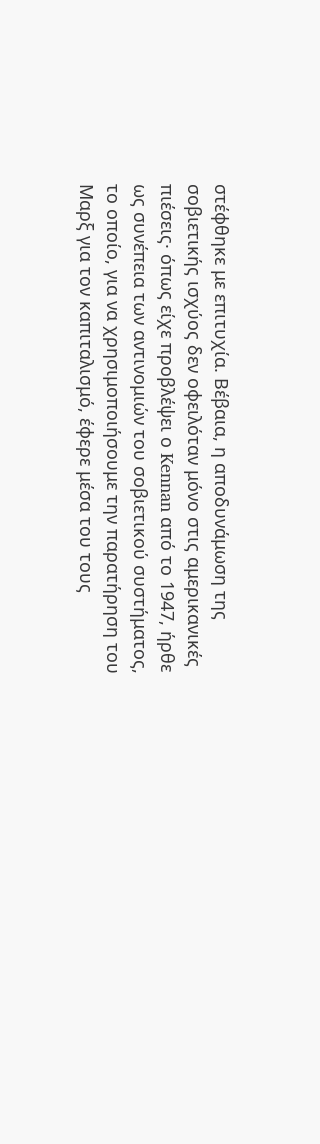στέφθηκε με επιτυχία. Βέβαια, η αποδυνάμωση της σοβιετικής ισχύος δεν οφειλόταν μόνο στις αμερικανικές πιέσεις· όπως είχε προβλέψει ο Kennan από το 1947, ήρθε ως συνέπεια των αντινομιών του σοβιετικού συστήματος, το οποίο, για να χρησιμοποιήσουμε την παρατήρηση του Mαρξ για τον καπιταλισμό, έφερε μέσα του τους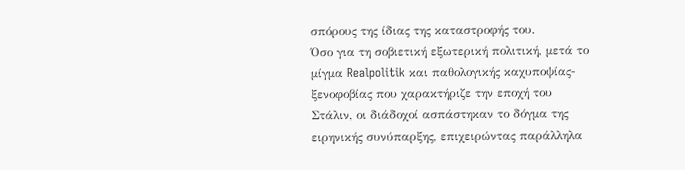σπόρους της ίδιας της καταστροφής του.
Όσο για τη σοβιετική εξωτερική πολιτική, μετά το μίγμα Realpolitik και παθολογικής καχυποψίας-ξενοφοβίας που χαρακτήριζε την εποχή του Στάλιν, οι διάδοχοί ασπάστηκαν το δόγμα της ειρηνικής συνύπαρξης, επιχειρώντας παράλληλα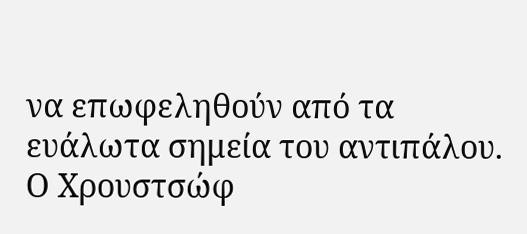να επωφεληθούν από τα ευάλωτα σημεία του αντιπάλου. Ο Χρουστσώφ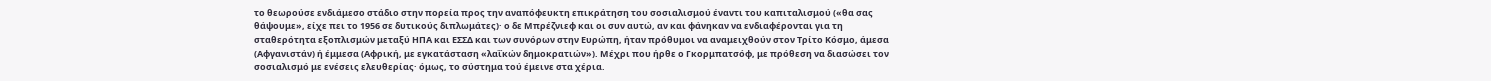το θεωρούσε ενδιάμεσο στάδιο στην πορεία προς την αναπόφευκτη επικράτηση του σοσιαλισμού έναντι του καπιταλισμού («θα σας θάψουμε», είχε πει το 1956 σε δυτικούς διπλωμάτες)· ο δε Μπρέζνιεφ και οι συν αυτώ, αν και φάνηκαν να ενδιαφέρονται για τη σταθερότητα εξοπλισμών μεταξύ ΗΠΑ και ΕΣΣΔ και των συνόρων στην Ευρώπη, ήταν πρόθυμοι να αναμειχθούν στον Τρίτο Κόσμο, άμεσα (Αφγανιστάν) ή έμμεσα (Αφρική, με εγκατάσταση «λαΐκών δημοκρατιών»). Μέχρι που ήρθε ο Γκορμπατσόφ, με πρόθεση να διασώσει τον σοσιαλισμό με ενέσεις ελευθερίας· όμως, το σύστημα τού έμεινε στα χέρια.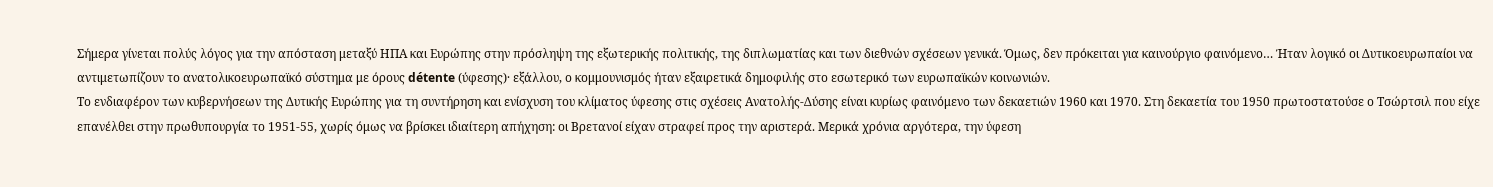Σήμερα γίνεται πολύς λόγος για την απόσταση μεταξύ ΗΠΑ και Ευρώπης στην πρόσληψη της εξωτερικής πολιτικής, της διπλωματίας και των διεθνών σχέσεων γενικά. Όμως, δεν πρόκειται για καινούργιο φαινόμενο… Ήταν λογικό οι Δυτικοευρωπαίοι να αντιμετωπίζουν το ανατολικοευρωπαϊκό σύστημα με όρους détente (ύφεσης)· εξάλλου, ο κομμουνισμός ήταν εξαιρετικά δημοφιλής στο εσωτερικό των ευρωπαϊκών κοινωνιών.
Το ενδιαφέρον των κυβερνήσεων της Δυτικής Ευρώπης για τη συντήρηση και ενίσχυση του κλίματος ύφεσης στις σχέσεις Ανατολής-Δύσης είναι κυρίως φαινόμενο των δεκαετιών 1960 και 1970. Στη δεκαετία του 1950 πρωτοστατούσε ο Τσώρτσιλ που είχε επανέλθει στην πρωθυπουργία το 1951-55, χωρίς όμως να βρίσκει ιδιαίτερη απήχηση: οι Βρετανοί είχαν στραφεί προς την αριστερά. Μερικά χρόνια αργότερα, την ύφεση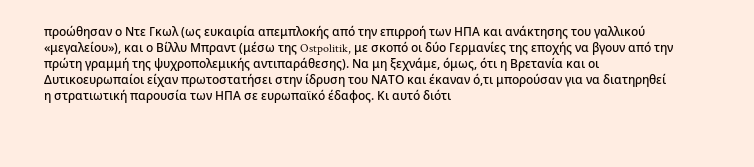προώθησαν ο Ντε Γκωλ (ως ευκαιρία απεμπλοκής από την επιρροή των ΗΠΑ και ανάκτησης του γαλλικού «μεγαλείου»), και ο Βίλλυ Μπραντ (μέσω της Ostpolitik, με σκοπό οι δύο Γερμανίες της εποχής να βγουν από την πρώτη γραμμή της ψυχροπολεμικής αντιπαράθεσης). Να μη ξεχνάμε, όμως, ότι η Βρετανία και οι Δυτικοευρωπαίοι είχαν πρωτοστατήσει στην ίδρυση του ΝΑΤΟ και έκαναν ό,τι μπορούσαν για να διατηρηθεί η στρατιωτική παρουσία των ΗΠΑ σε ευρωπαϊκό έδαφος. Κι αυτό διότι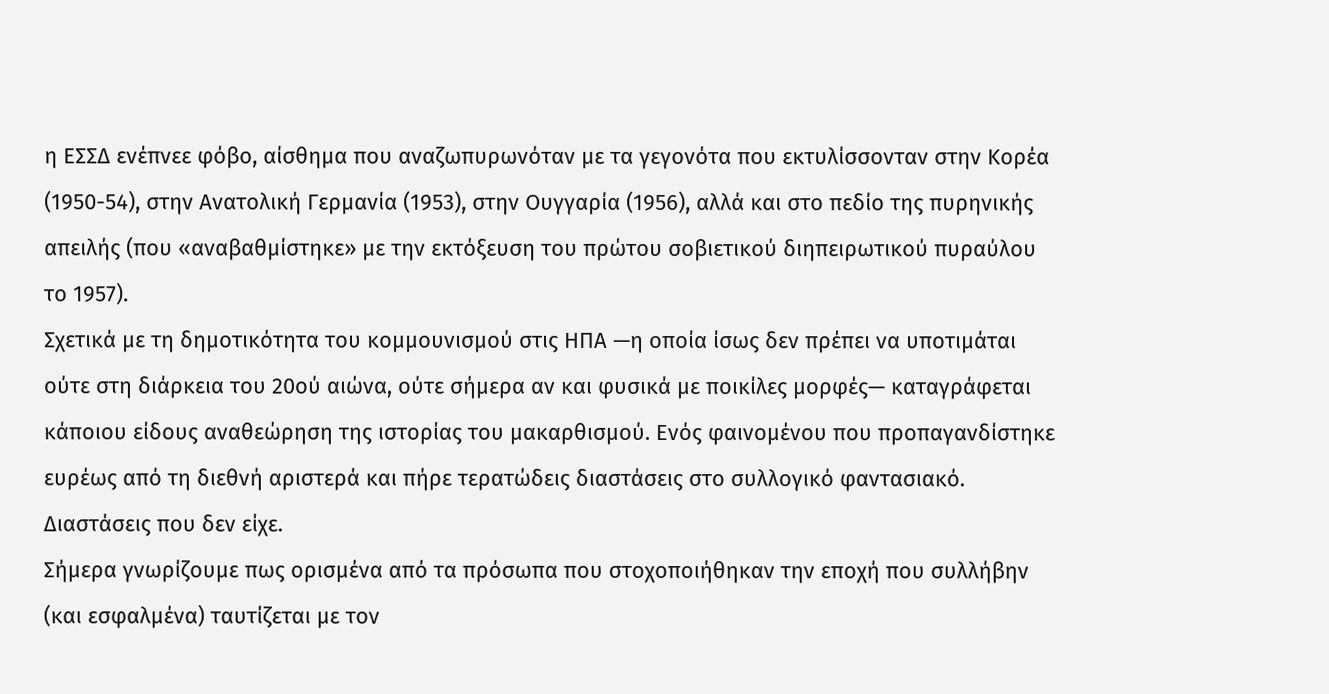η ΕΣΣΔ ενέπνεε φόβο, αίσθημα που αναζωπυρωνόταν με τα γεγονότα που εκτυλίσσονταν στην Κορέα (1950-54), στην Ανατολική Γερμανία (1953), στην Ουγγαρία (1956), αλλά και στο πεδίο της πυρηνικής απειλής (που «αναβαθμίστηκε» με την εκτόξευση του πρώτου σοβιετικού διηπειρωτικού πυραύλου το 1957).
Σχετικά με τη δημοτικότητα του κομμουνισμού στις ΗΠΑ —η οποία ίσως δεν πρέπει να υποτιμάται ούτε στη διάρκεια του 20ού αιώνα, ούτε σήμερα αν και φυσικά με ποικίλες μορφές— καταγράφεται κάποιου είδους αναθεώρηση της ιστορίας του μακαρθισμού. Ενός φαινομένου που προπαγανδίστηκε ευρέως από τη διεθνή αριστερά και πήρε τερατώδεις διαστάσεις στο συλλογικό φαντασιακό. Διαστάσεις που δεν είχε.
Σήμερα γνωρίζουμε πως ορισμένα από τα πρόσωπα που στοχοποιήθηκαν την εποχή που συλλήβην (και εσφαλμένα) ταυτίζεται με τον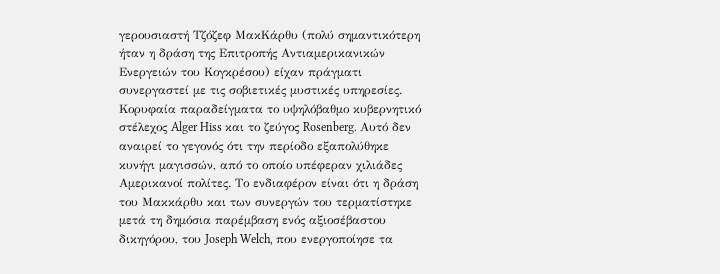γερουσιαστή Τζόζεφ ΜακKάρθυ (πολύ σημαντικότερη ήταν η δράση της Επιτροπής Αντιαμερικανικών Ενεργειών του Κογκρέσου) είχαν πράγματι συνεργαστεί με τις σοβιετικές μυστικές υπηρεσίες. Κορυφαία παραδείγματα το υψηλόβαθμο κυβερνητικό στέλεχος Alger Hiss και το ζεύγος Rosenberg. Αυτό δεν αναιρεί το γεγονός ότι την περίοδο εξαπολύθηκε κυνήγι μαγισσών, από το οποίο υπέφεραν χιλιάδες Αμερικανοί πολίτες. Το ενδιαφέρον είναι ότι η δράση του Μακκάρθυ και των συνεργών του τερματίστηκε μετά τη δημόσια παρέμβαση ενός αξιοσέβαστου δικηγόρου, του Joseph Welch, που ενεργοποίησε τα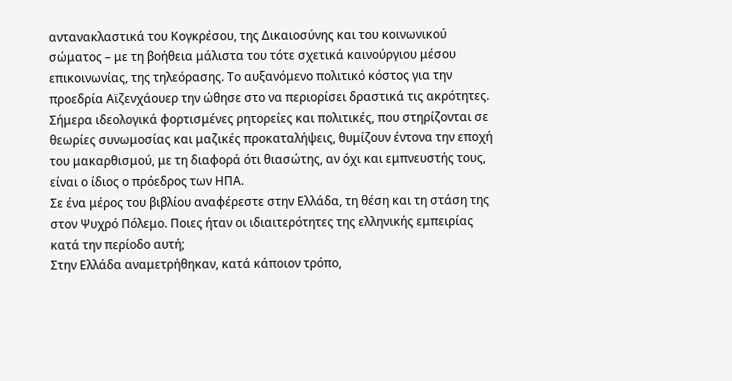αντανακλαστικά του Κογκρέσου, της Δικαιοσύνης και του κοινωνικού σώματος – με τη βοήθεια μάλιστα του τότε σχετικά καινούργιου μέσου επικοινωνίας, της τηλεόρασης. Το αυξανόμενο πολιτικό κόστος για την προεδρία Αϊζενχάουερ την ώθησε στο να περιορίσει δραστικά τις ακρότητες. Σήμερα ιδεολογικά φορτισμένες ρητορείες και πολιτικές, που στηρίζονται σε θεωρίες συνωμοσίας και μαζικές προκαταλήψεις, θυμίζουν έντονα την εποχή του μακαρθισμού, με τη διαφορά ότι θιασώτης, αν όχι και εμπνευστής τους, είναι ο ίδιος ο πρόεδρος των ΗΠΑ.
Σε ένα μέρος του βιβλίου αναφέρεστε στην Ελλάδα, τη θέση και τη στάση της στον Ψυχρό Πόλεμο. Ποιες ήταν οι ιδιαιτερότητες της ελληνικής εμπειρίας κατά την περίοδο αυτή;
Στην Ελλάδα αναμετρήθηκαν, κατά κάποιον τρόπο,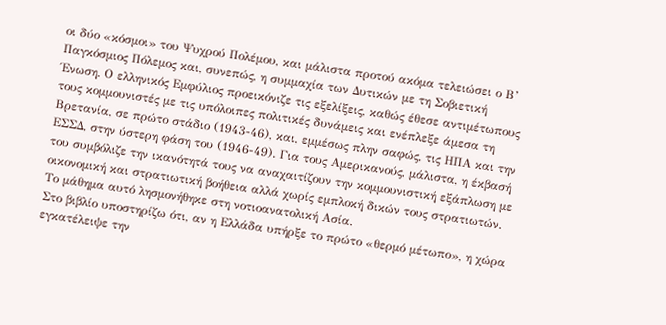οι δύο «κόσμοι» του Ψυχρού Πολέμου, και μάλιστα προτού ακόμα τελειώσει ο Β’ Παγκόσμιος Πόλεμος και, συνεπώς, η συμμαχία των Δυτικών με τη Σοβιετική Ένωση. Ο ελληνικός Εμφύλιος προεικόνιζε τις εξελίξεις, καθώς έθεσε αντιμέτωπους τους κομμουνιστές με τις υπόλοιπες πολιτικές δυνάμεις και ενέπλεξε άμεσα τη Βρετανία, σε πρώτο στάδιο (1943-46), και, εμμέσως πλην σαφώς, τις ΗΠΑ και την ΕΣΣΔ, στην ύστερη φάση του (1946-49). Για τους Αμερικανούς, μάλιστα, η έκβασή του συμβόλιζε την ικανότητά τους να αναχαιτίζουν την κομμουνιστική εξάπλωση με οικονομική και στρατιωτική βοήθεια αλλά χωρίς εμπλοκή δικών τους στρατιωτών. Το μάθημα αυτό λησμονήθηκε στη νοτιοανατολική Ασία.
Στο βιβλίο υποστηρίζω ότι, αν η Ελλάδα υπήρξε το πρώτο «θερμό μέτωπο», η χώρα εγκατέλειψε την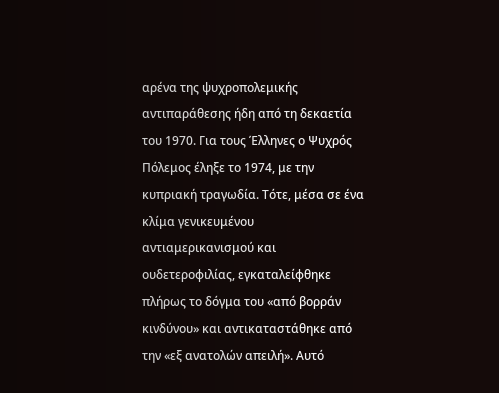αρένα της ψυχροπολεμικής αντιπαράθεσης ήδη από τη δεκαετία του 1970. Για τους Έλληνες ο Ψυχρός Πόλεμος έληξε το 1974, με την κυπριακή τραγωδία. Τότε, μέσα σε ένα κλίμα γενικευμένου αντιαμερικανισμού και ουδετεροφιλίας, εγκαταλείφθηκε πλήρως το δόγμα του «από βορράν κινδύνου» και αντικαταστάθηκε από την «εξ ανατολών απειλή». Αυτό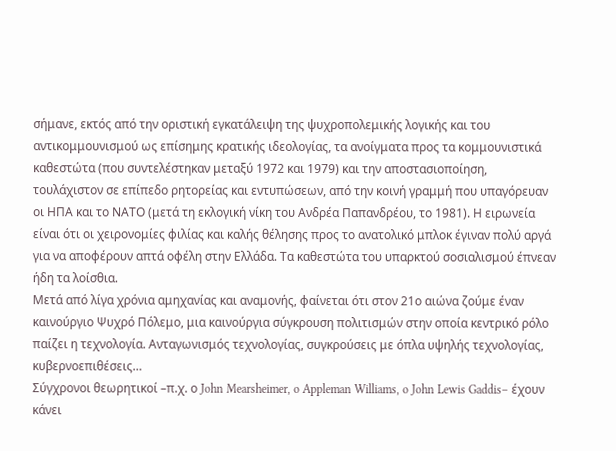σήμανε, εκτός από την οριστική εγκατάλειψη της ψυχροπολεμικής λογικής και του αντικομμουνισμού ως επίσημης κρατικής ιδεολογίας, τα ανοίγματα προς τα κομμουνιστικά καθεστώτα (που συντελέστηκαν μεταξύ 1972 και 1979) και την αποστασιοποίηση, τουλάχιστον σε επίπεδο ρητορείας και εντυπώσεων, από την κοινή γραμμή που υπαγόρευαν οι ΗΠΑ και το ΝΑΤΟ (μετά τη εκλογική νίκη του Ανδρέα Παπανδρέου, το 1981). Η ειρωνεία είναι ότι οι χειρονομίες φιλίας και καλής θέλησης προς το ανατολικό μπλοκ έγιναν πολύ αργά για να αποφέρουν απτά οφέλη στην Ελλάδα. Τα καθεστώτα του υπαρκτού σοσιαλισμού έπνεαν ήδη τα λοίσθια.
Μετά από λίγα χρόνια αμηχανίας και αναμονής, φαίνεται ότι στον 21ο αιώνα ζούμε έναν καινούργιο Ψυχρό Πόλεμο, μια καινούργια σύγκρουση πολιτισμών στην οποία κεντρικό ρόλο παίζει η τεχνολογία. Ανταγωνισμός τεχνολογίας, συγκρούσεις με όπλα υψηλής τεχνολογίας, κυβερνοεπιθέσεις…
Σύγχρονοι θεωρητικοί –π.χ. ο John Mearsheimer, o Appleman Williams, o John Lewis Gaddis– έχουν κάνει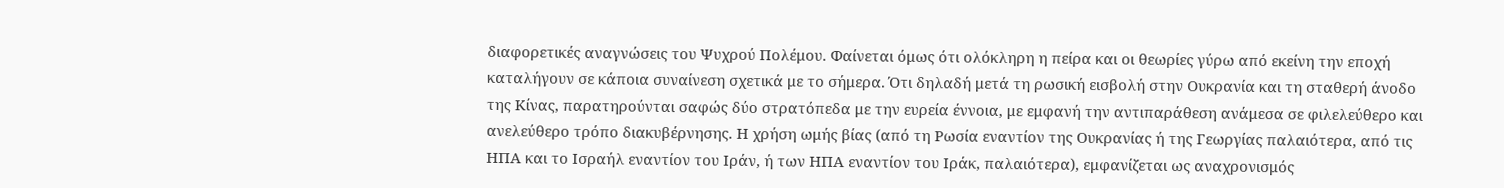διαφορετικές αναγνώσεις του Ψυχρού Πολέμου. Φαίνεται όμως ότι ολόκληρη η πείρα και οι θεωρίες γύρω από εκείνη την εποχή καταλήγουν σε κάποια συναίνεση σχετικά με το σήμερα. Ότι δηλαδή μετά τη ρωσική εισβολή στην Ουκρανία και τη σταθερή άνοδο της Κίνας, παρατηρούνται σαφώς δύο στρατόπεδα με την ευρεία έννοια, με εμφανή την αντιπαράθεση ανάμεσα σε φιλελεύθερο και ανελεύθερο τρόπο διακυβέρνησης. Η χρήση ωμής βίας (από τη Ρωσία εναντίον της Ουκρανίας ή της Γεωργίας παλαιότερα, από τις ΗΠΑ και το Ισραήλ εναντίον του Ιράν, ή των ΗΠΑ εναντίον του Ιράκ, παλαιότερα), εμφανίζεται ως αναχρονισμός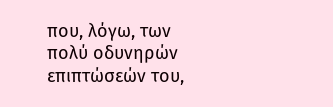που, λόγω, των πολύ οδυνηρών επιπτώσεών του,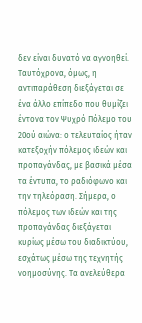δεν είναι δυνατό να αγνοηθεί. Ταυτόχρονα, όμως, η αντιπαράθεση διεξάγεται σε ένα άλλο επίπεδο που θυμίζει έντονα τον Ψυχρό Πόλεμο του 20ού αιώνα: ο τελευταίος ήταν κατεξοχήν πόλεμος ιδεών και προπαγάνδας, με βασικά μέσα τα έντυπα, το ραδιόφωνο και την τηλεόραση. Σήμερα, ο πόλεμος των ιδεών και της προπαγάνδας διεξάγεται κυρίως μέσω του διαδικτύου, εσχάτως μέσω της τεχνητής νοημοσύνης. Τα ανελεύθερα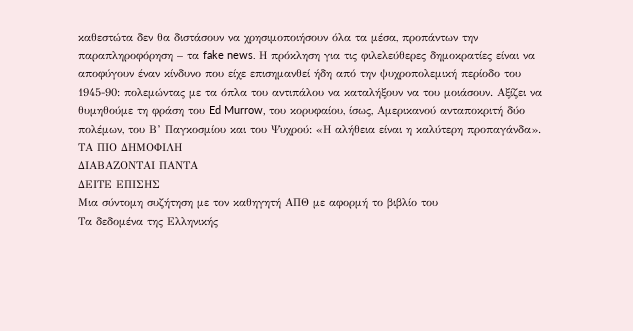καθεστώτα δεν θα διστάσουν να χρησιμοποιήσουν όλα τα μέσα, προπάντων την παραπληροφόρηση – τα fake news. Η πρόκληση για τις φιλελεύθερες δημοκρατίες είναι να αποφύγουν έναν κίνδυνο που είχε επισημανθεί ήδη από την ψυχροπολεμική περίοδο του 1945-90: πολεμώντας με τα όπλα του αντιπάλου να καταλήξουν να του μοιάσουν. Αξίζει να θυμηθούμε τη φράση του Ed Murrow, του κορυφαίου, ίσως, Αμερικανού ανταποκριτή δύο πολέμων, του Β’ Παγκοσμίου και του Ψυχρού: «Η αλήθεια είναι η καλύτερη προπαγάνδα».
ΤΑ ΠΙΟ ΔΗΜΟΦΙΛΗ
ΔΙΑΒΑΖΟΝΤΑΙ ΠΑΝΤΑ
ΔΕΙΤΕ ΕΠΙΣΗΣ
Μια σύντομη συζήτηση με τον καθηγητή ΑΠΘ με αφορμή το βιβλίο του
Τα δεδομένα της Ελληνικής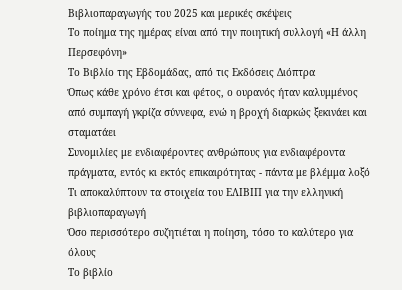Βιβλιοπαραγωγής του 2025 και μερικές σκέψεις
Το ποίημα της ημέρας είναι από την ποιητική συλλογή «Η άλλη Περσεφόνη»
Το Βιβλίο της Εβδομάδας, από τις Εκδόσεις Διόπτρα
Όπως κάθε χρόνο έτσι και φέτος, ο ουρανός ήταν καλυμμένος από συμπαγή γκρίζα σύννεφα, ενώ η βροχή διαρκώς ξεκινάει και σταματάει
Συνομιλίες με ενδιαφέροντες ανθρώπους για ενδιαφέροντα πράγματα, εντός κι εκτός επικαιρότητας - πάντα με βλέμμα λοξό
Τι αποκαλύπτουν τα στοιχεία του ΕΛΙΒΙΠ για την ελληνική βιβλιοπαραγωγή
Όσο περισσότερο συζητιέται η ποίηση, τόσο το καλύτερο για όλους
Το βιβλίο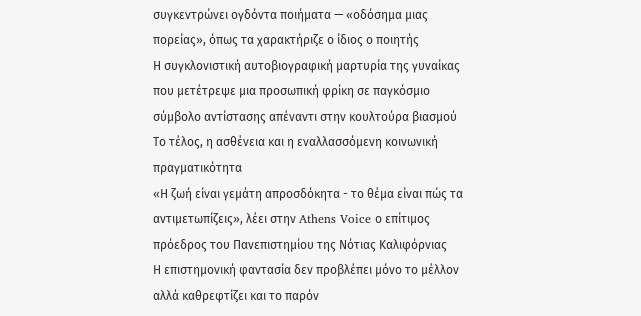συγκεντρώνει ογδόντα ποιήματα — «οδόσημα μιας πορείας», όπως τα χαρακτήριζε ο ίδιος ο ποιητής
Η συγκλονιστική αυτοβιογραφική μαρτυρία της γυναίκας που μετέτρεψε μια προσωπική φρίκη σε παγκόσμιο σύμβολο αντίστασης απέναντι στην κουλτούρα βιασμού
Το τέλος, η ασθένεια και η εναλλασσόμενη κοινωνική πραγματικότητα
«Η ζωή είναι γεμάτη απροσδόκητα - το θέμα είναι πώς τα αντιμετωπίζεις», λέει στην Athens Voice ο επίτιμος πρόεδρος του Πανεπιστημίου της Νότιας Καλιφόρνιας
Η επιστημονική φαντασία δεν προβλέπει μόνο το μέλλον αλλά καθρεφτίζει και το παρόν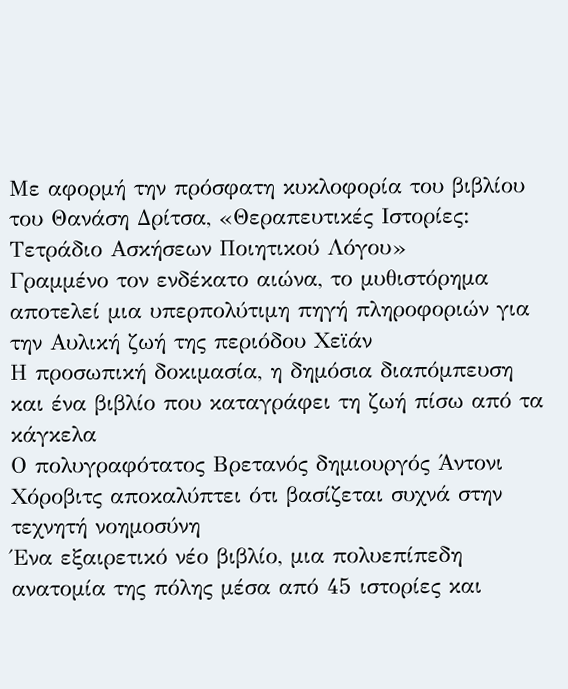Με αφορμή την πρόσφατη κυκλοφορία του βιβλίου του Θανάση Δρίτσα, «Θεραπευτικές Ιστορίες: Τετράδιο Ασκήσεων Ποιητικού Λόγου»
Γραμμένο τον ενδέκατο αιώνα, το μυθιστόρημα αποτελεί μια υπερπολύτιμη πηγή πληροφοριών για την Αυλική ζωή της περιόδου Χεϊάν
Η προσωπική δοκιμασία, η δημόσια διαπόμπευση και ένα βιβλίο που καταγράφει τη ζωή πίσω από τα κάγκελα
Ο πολυγραφότατος Βρετανός δημιουργός Άντονι Χόροβιτς αποκαλύπτει ότι βασίζεται συχνά στην τεχνητή νοημοσύνη
Ένα εξαιρετικό νέο βιβλίο, μια πολυεπίπεδη ανατομία της πόλης μέσα από 45 ιστορίες και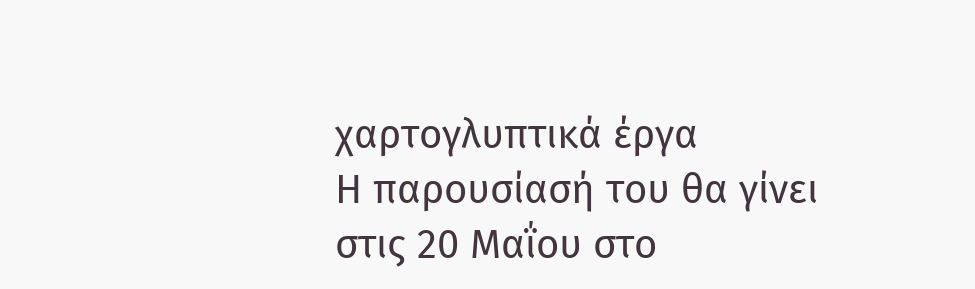χαρτογλυπτικά έργα
Η παρουσίασή του θα γίνει στις 20 Μαΐου στο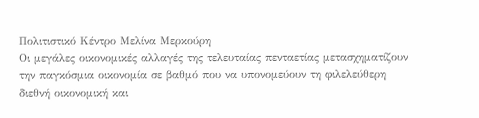Πολιτιστικό Κέντρο Μελίνα Μερκούρη
Οι μεγάλες οικονομικές αλλαγές της τελευταίας πενταετίας μετασχηματίζουν την παγκόσμια οικονομία σε βαθμό που να υπονομεύουν τη φιλελεύθερη διεθνή οικονομική και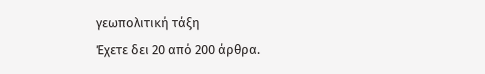γεωπολιτική τάξη
Έχετε δει 20 από 200 άρθρα.